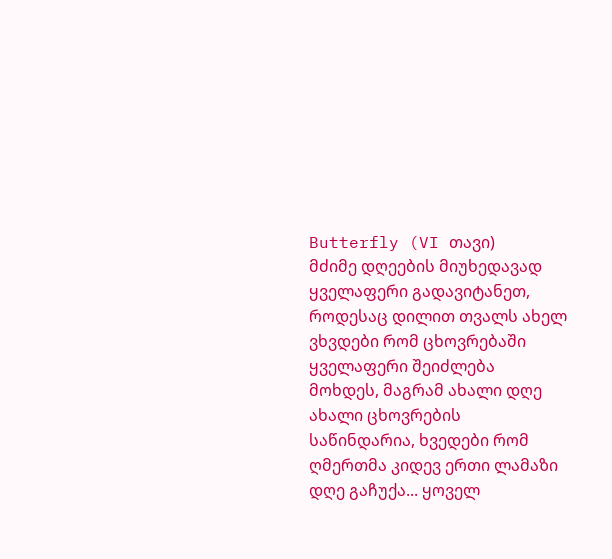Butterfly (VI თავი)
მძიმე დღეების მიუხედავად ყველაფერი გადავიტანეთ, როდესაც დილით თვალს ახელ ვხვდები რომ ცხოვრებაში ყველაფერი შეიძლება მოხდეს, მაგრამ ახალი დღე ახალი ცხოვრების საწინდარია, ხვედები რომ ღმერთმა კიდევ ერთი ლამაზი დღე გაჩუქა... ყოველ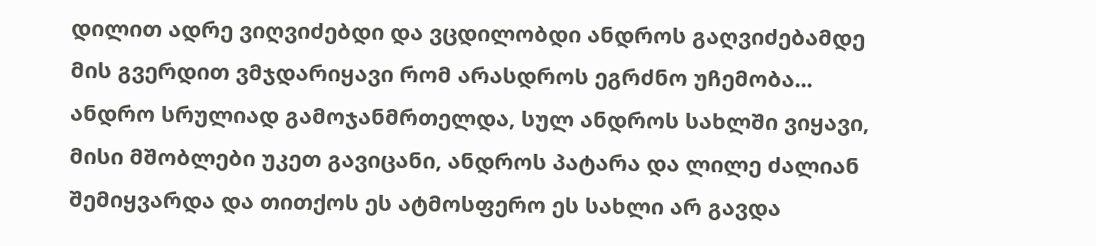დილით ადრე ვიღვიძებდი და ვცდილობდი ანდროს გაღვიძებამდე მის გვერდით ვმჯდარიყავი რომ არასდროს ეგრძნო უჩემობა... ანდრო სრულიად გამოჯანმრთელდა, სულ ანდროს სახლში ვიყავი, მისი მშობლები უკეთ გავიცანი, ანდროს პატარა და ლილე ძალიან შემიყვარდა და თითქოს ეს ატმოსფერო ეს სახლი არ გავდა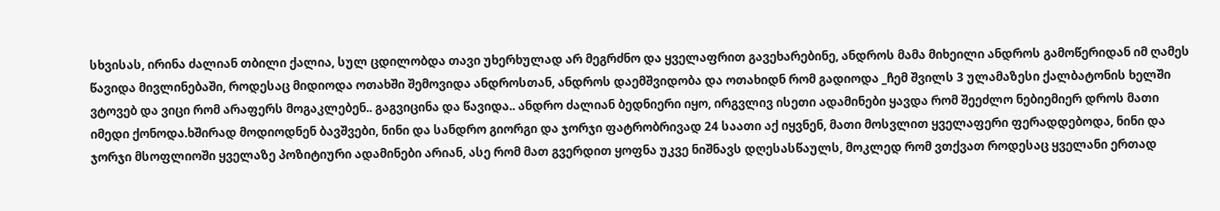სხვისას, ირინა ძალიან თბილი ქალია, სულ ცდილობდა თავი უხერხულად არ მეგრძნო და ყველაფრით გავეხარებინე, ანდროს მამა მიხეილი ანდროს გამოწერიდან იმ ღამეს წავიდა მივლინებაში, როდესაც მიდიოდა ოთახში შემოვიდა ანდროსთან, ანდროს დაემშვიდობა და ოთახიდნ რომ გადიოდა _ჩემ შვილს 3 ულამაზესი ქალბატონის ხელში ვტოვებ და ვიცი რომ არაფერს მოგაკლებენ.. გაგვიცინა და წავიდა.. ანდრო ძალიან ბედნიერი იყო, ირგვლივ ისეთი ადამინები ყავდა რომ შეეძლო ნებიემიერ დროს მათი იმედი ქონოდა.ხშირად მოდიოდნენ ბავშვები, ნინი და სანდრო გიორგი და ჯორჯი ფატრობრივად 24 საათი აქ იყვნენ, მათი მოსვლით ყველაფერი ფერადდებოდა, ნინი და ჯორჯი მსოფლიოში ყველაზე პოზიტიური ადამინები არიან, ასე რომ მათ გვერდით ყოფნა უკვე ნიშნავს დღესასწაულს, მოკლედ რომ ვთქვათ როდესაც ყველანი ერთად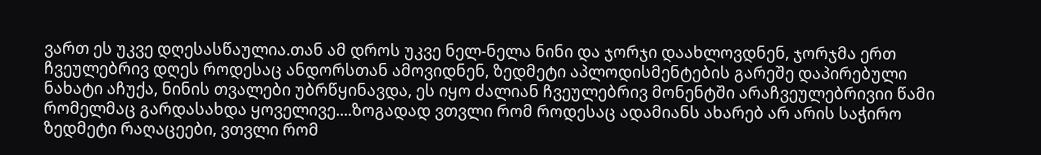ვართ ეს უკვე დღესასწაულია.თან ამ დროს უკვე ნელ-ნელა ნინი და ჯორჯი დაახლოვდნენ, ჯორჯმა ერთ ჩვეულებრივ დღეს როდესაც ანდორსთან ამოვიდნენ, ზედმეტი აპლოდისმენტების გარეშე დაპირებული ნახატი აჩუქა, ნინის თვალები უბრწყინავდა, ეს იყო ძალიან ჩვეულებრივ მონენტში არაჩვეულებრივიი წამი რომელმაც გარდასახდა ყოველივე....ზოგადად ვთვლი რომ როდესაც ადამიანს ახარებ არ არის საჭირო ზედმეტი რაღაცეები, ვთვლი რომ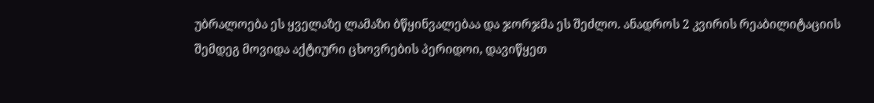უბრალოება ეს ყველაზე ლამაზი ბწყინვალებაა და ჯორჯმა ეს შეძლო. ანადროს 2 კვირის რეაბილიტაციის შემდეგ მოვიდა აქტიური ცხოვრების პერიდოი, დავიწყეთ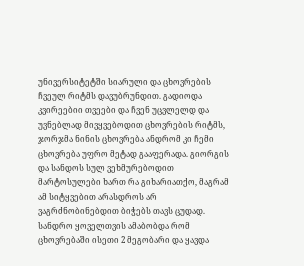უნივერსიტეტში სიარული და ცხოვრების ჩვეულ რიტმს დავუბრუნდით. გადიოდა კვირეებიი თვეები და ჩვენ უცვლელდ და უვნებლად მივყვებოდით ცხოვრების რიტმს, ჯორჯმა ნინის ცხოვრება ანდრომ კი ჩემი ცხოვრება უფრო მეტად გააფერადა. გიორგის და სანდოს სულ ვეხმურებოდით მარტოსულები ხართ რა გიხარიათქო, მაგრამ ამ სიტყვებით არასდროს არ ვაგრძნობინებდით ბიჭებს თავს ცუდად. სანდრო ყოველთვის ამაბობდა რომ ცხოვრებაში ისეთი 2 მეგობარი და ყავდა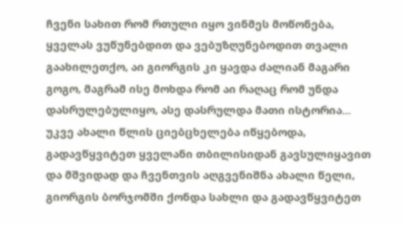ჩვენი სახით რომ რთული იყო ვინმეს მოწონება, ყველას ვუწუნებდით და ვებუზღუნებოდით თვალი გაახილეთქო, აი გიორგის კი ყავდა ძალიან მაგარი გოგო, მაგრამ ისე მოხდა რომ აი რაღაც რომ უნდა დასრულებულიყო, ასე დასრულდა მათი ისტორია... უკვე ახალი წლის ციებცხელება იწყებოდა, გადავწყვიტეთ ყველანი თბილისიდან გავსულიყავით და მშვიდად და ჩვენთვის აღგვენიშნა ახალი წელი, გიორგის ბორჯომში ქონდა სახლი და გადავწყვიტეთ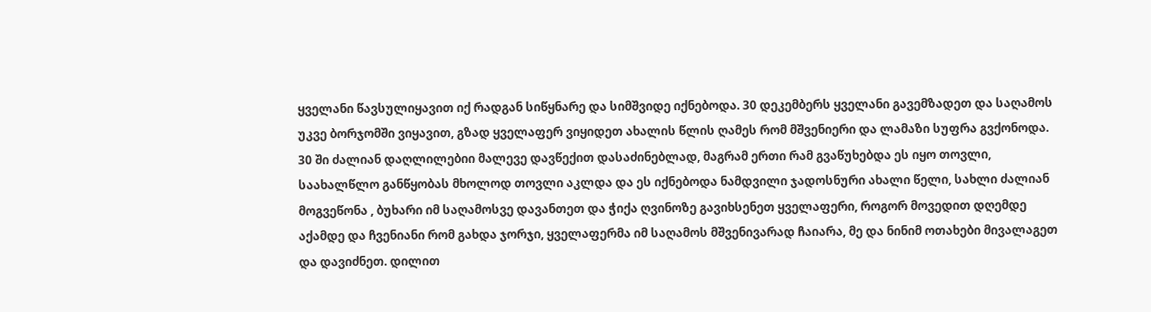ყველანი წავსულიყავით იქ რადგან სიწყნარე და სიმშვიდე იქნებოდა. 30 დეკემბერს ყველანი გავემზადეთ და საღამოს უკვე ბორჯომში ვიყავით, გზად ყველაფერ ვიყიდეთ ახალის წლის ღამეს რომ მშვენიერი და ლამაზი სუფრა გვქონოდა. 30 ში ძალიან დაღლილებიი მალევე დავწექით დასაძინებლად, მაგრამ ერთი რამ გვაწუხებდა ეს იყო თოვლი, საახალწლო განწყობას მხოლოდ თოვლი აკლდა და ეს იქნებოდა ნამდვილი ჯადოსნური ახალი წელი, სახლი ძალიან მოგვეწონა , ბუხარი იმ საღამოსვე დავანთეთ და ჭიქა ღვინოზე გავიხსენეთ ყველაფერი, როგორ მოვედით დღემდე აქამდე და ჩვენიანი რომ გახდა ჯორჯი, ყველაფერმა იმ საღამოს მშვენივარად ჩაიარა, მე და ნინიმ ოთახები მივალაგეთ და დავიძნეთ. დილით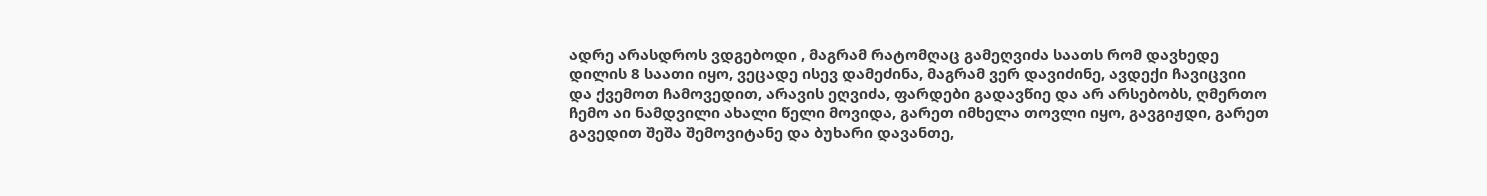ადრე არასდროს ვდგებოდი , მაგრამ რატომღაც გამეღვიძა საათს რომ დავხედე დილის 8 საათი იყო, ვეცადე ისევ დამეძინა, მაგრამ ვერ დავიძინე, ავდექი ჩავიცვიი და ქვემოთ ჩამოვედით, არავის ეღვიძა, ფარდები გადავწიე და არ არსებობს, ღმერთო ჩემო აი ნამდვილი ახალი წელი მოვიდა, გარეთ იმხელა თოვლი იყო, გავგიჟდი, გარეთ გავედით შეშა შემოვიტანე და ბუხარი დავანთე,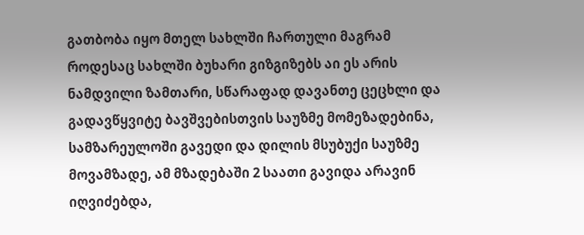გათბობა იყო მთელ სახლში ჩართული მაგრამ როდესაც სახლში ბუხარი გიზგიზებს აი ეს არის ნამდვილი ზამთარი, სწარაფად დავანთე ცეცხლი და გადავწყვიტე ბავშვებისთვის საუზმე მომეზადებინა, სამზარეულოში გავედი და დილის მსუბუქი საუზმე მოვამზადე, ამ მზადებაში 2 საათი გავიდა არავინ იღვიძებდა,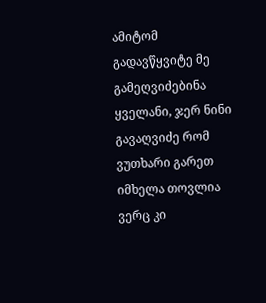ამიტომ გადავწყვიტე მე გამეღვიძებინა ყველანი, ჯერ ნინი გავაღვიძე რომ ვუთხარი გარეთ იმხელა თოვლია ვერც კი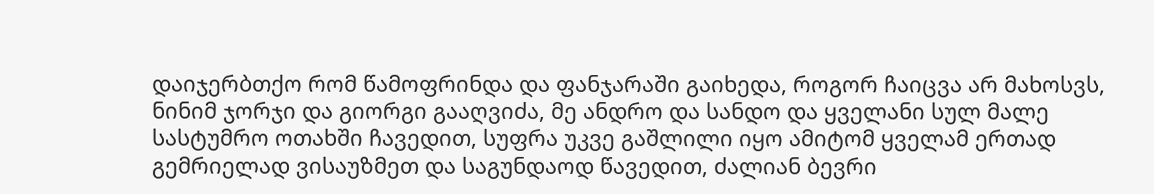დაიჯერბთქო რომ წამოფრინდა და ფანჯარაში გაიხედა, როგორ ჩაიცვა არ მახოსვს, ნინიმ ჯორჯი და გიორგი გააღვიძა, მე ანდრო და სანდო და ყველანი სულ მალე სასტუმრო ოთახში ჩავედით, სუფრა უკვე გაშლილი იყო ამიტომ ყველამ ერთად გემრიელად ვისაუზმეთ და საგუნდაოდ წავედით, ძალიან ბევრი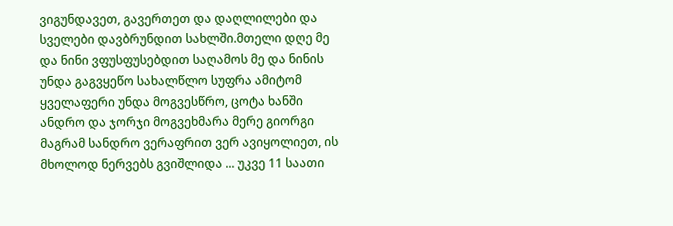ვიგუნდავეთ, გავერთეთ და დაღლილები და სველები დავბრუნდით სახლში.მთელი დღე მე და ნინი ვფუსფუსებდით საღამოს მე და ნინის უნდა გაგვყეწო სახალწლო სუფრა ამიტომ ყველაფერი უნდა მოგვესწრო, ცოტა ხანში ანდრო და ჯორჯი მოგვეხმარა მერე გიორგი მაგრამ სანდრო ვერაფრით ვერ ავიყოლიეთ, ის მხოლოდ ნერვებს გვიშლიდა ... უკვე 11 საათი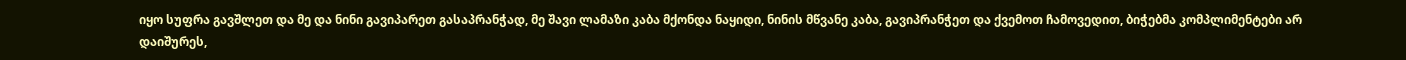იყო სუფრა გავშლეთ და მე და ნინი გავიპარეთ გასაპრანჭად, მე შავი ლამაზი კაბა მქონდა ნაყიდი, ნინის მწვანე კაბა, გავიპრანჭეთ და ქვემოთ ჩამოვედით, ბიჭებმა კომპლიმენტები არ დაიშურეს,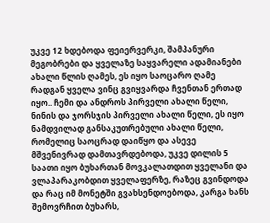უკვე 12 ხდებოდა ფეიერვერკი, შამპანური მეგობრები და ყველაზე საყვარელი ადამიანები ახალი წლის ღამეს, ეს იყო საოცარო ღამე რადგან ყველა ვინც გვიყვარდა ჩვენთან ერთად იყო.. ჩემი და ანდროს პირველი ახალი წელი, ნინის და ჯორსჯის პირველი ახალი წელი, ეს იყო ნამდვილად განსაკუთრებული ახალი წელი, რომელიც საოცრად დაიწყო და ასევე მშვენივრად დამთავრდებოდა, უკვე დილის 5 საათი იყო ბუხართან მოვკალათდით ყველანი და ვლაპარაკობდით ყველაფერზე, რაზეც გვინდოდა და რაც იმ მონეტში გვახსენდოებოდა, კარგა ხანს შემოვრჩით ბუხარს,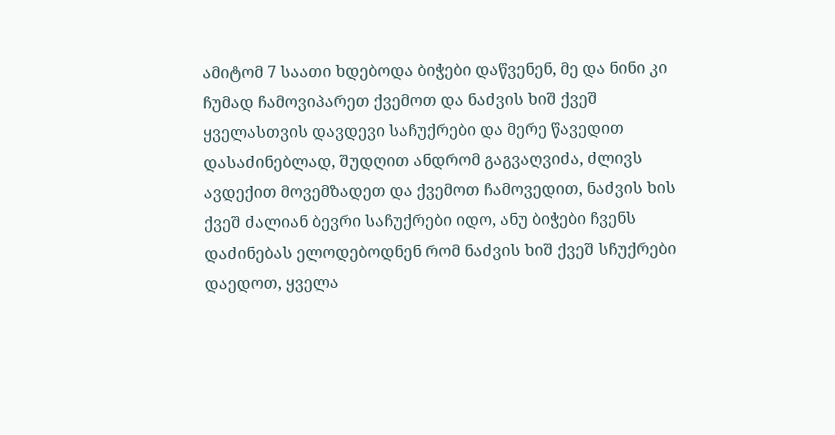ამიტომ 7 საათი ხდებოდა ბიჭები დაწვენენ, მე და ნინი კი ჩუმად ჩამოვიპარეთ ქვემოთ და ნაძვის ხიშ ქვეშ ყველასთვის დავდევი საჩუქრები და მერე წავედით დასაძინებლად, შუდღით ანდრომ გაგვაღვიძა, ძლივს ავდექით მოვემზადეთ და ქვემოთ ჩამოვედით, ნაძვის ხის ქვეშ ძალიან ბევრი საჩუქრები იდო, ანუ ბიჭები ჩვენს დაძინებას ელოდებოდნენ რომ ნაძვის ხიშ ქვეშ სჩუქრები დაედოთ, ყველა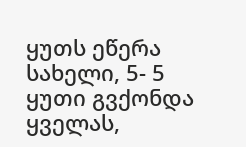ყუთს ეწერა სახელი, 5- 5 ყუთი გვქონდა ყველას,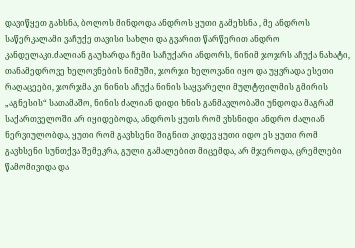დავიწყეთ გახსნა, ბოლოს მინდოდა ანდროს ყუთი გამეხსნა , მე ანდროს საწერკალამი ვაჩუქე თავისი სახლი და გვარით წარწერით ანდრო კანდელაკი.ძალიან გაუხარდა ჩემი საჩუქარი ანდორს, ნინიმ ჯოჯრს აჩუქა ნახატი, თანამედროვე ხელოვნების ნიმუში, ჯორჯი ხელოვანი იყო და უყვრადა ესეთი რაღაცეები, ჯორჯმა კი ნინის აჩუქა ნინის საყვარელი მულტფილმის გმირის „აგნესის“ სათამაშო, ნინის ძალიან დიდი ხნის განმავლობაში უნდოდა მაგრამ საქართველოში არ იყიდებოდა, ანდროს ყუთს რომ ვხსნიდი ანდრო ძალიან ნერვიულობდა, ყუთი რომ გავხსენი შიგნით კიდევ ყუთი იდო ეს ყუთი რომ გავხსენი სუნთქვა შემეკრა, გული გამალებით მიცემდა, არ მჯეროდა, ცრემლები წამომივიდა და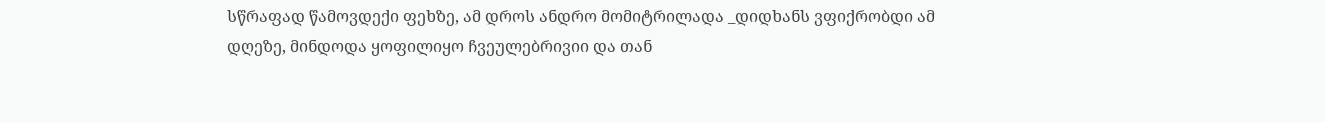სწრაფად წამოვდექი ფეხზე, ამ დროს ანდრო მომიტრილადა _დიდხანს ვფიქრობდი ამ დღეზე, მინდოდა ყოფილიყო ჩვეულებრივიი და თან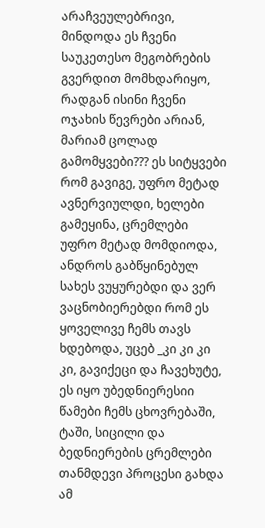არაჩვეულებრივი, მინდოდა ეს ჩვენი საუკეთესო მეგობრების გვერდით მომხდარიყო, რადგან ისინი ჩვენი ოჯახის წევრები არიან, მარიამ ცოლად გამომყვები??? ეს სიტყვები რომ გავიგე, უფრო მეტად ავნერვიულდი, ხელები გამეყინა, ცრემლები უფრო მეტად მომდიოდა, ანდროს გაბწყინებულ სახეს ვუყურებდი და ვერ ვაცნობიერებდი რომ ეს ყოველივე ჩემს თავს ხდებოდა, უცებ _კი კი კი კი, გავიქეცი და ჩავეხუტე, ეს იყო უბედნიერესიი წამები ჩემს ცხოვრებაში, ტაში, სიცილი და ბედნიერების ცრემლები თანმდევი პროცესი გახდა ამ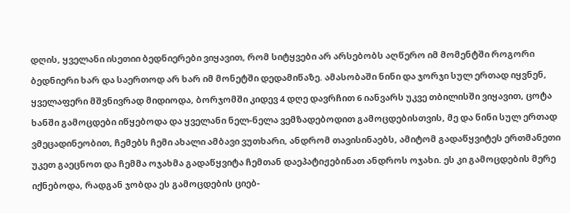დღის, ყველანი ისეთიი ბედნიერები ვიყავით, რომ სიტყვები არ არსებობს აღწერო იმ მომენტში როგორი ბედნიერი ხარ და საერთოდ არ ხარ იმ მონეტში დედამიწაზე. ამასობაში ნინი და ჯორჯი სულ ერთად იყვნენ, ყველაფერი მშვნივრად მიდიოდა, ბორჯომში კიდევ 4 დღე დავრჩით 6 იანვარს უკვე თბილისში ვიყავით, ცოტა ხანში გამოცდები იწყებოდა და ყველანი ნელ-ნელა ვემზადებოდით გამოცდებისთვის, მე და ნინი სულ ერთად ვმეცადინეობით, ჩემებს ჩემი ახალი ამბავი ვუთხარი, ანდრომ თავისინაებს, ამიტომ გადაწყვიტეს ერთმანეთი უკეთ გაეცნოთ და ჩემმა ოჯახმა გადაწყვიტა ჩემთან დაეპატიჟებინათ ანდროს ოჯახი. ეს კი გამოცდების მერე იქნებოდა, რადგან ჯობდა ეს გამოცდების ციებ-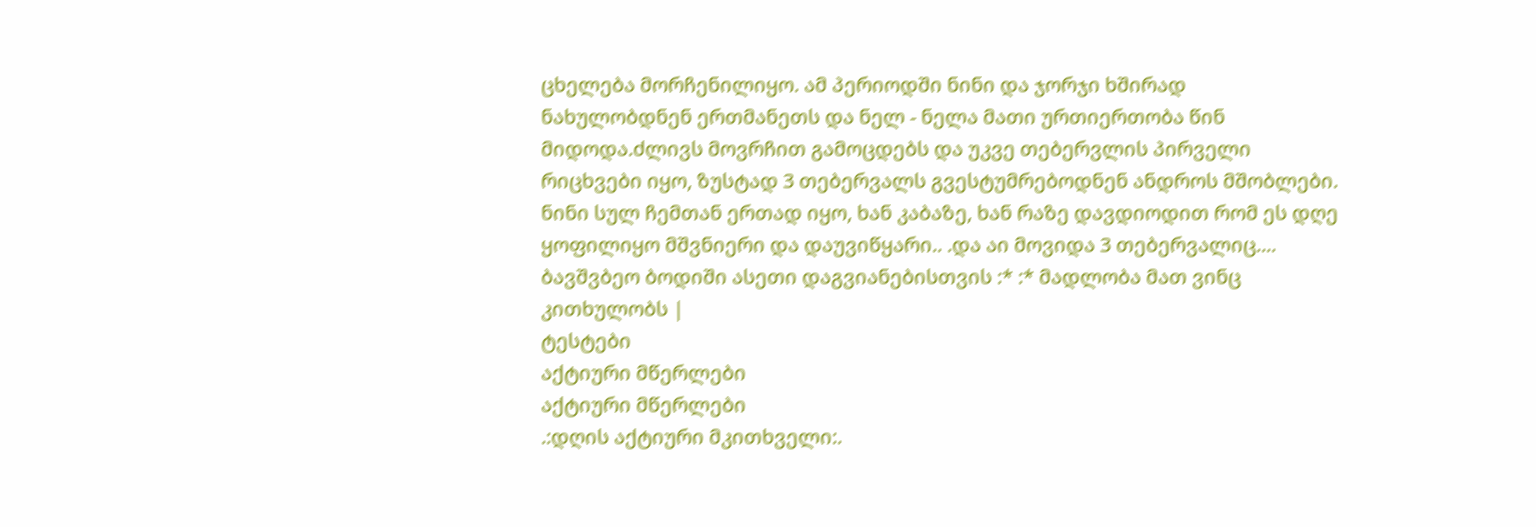ცხელება მორჩენილიყო. ამ პერიოდში ნინი და ჯორჯი ხშირად ნახულობდნენ ერთმანეთს და ნელ - ნელა მათი ურთიერთობა წინ მიდოდა.ძლივს მოვრჩით გამოცდებს და უკვე თებერვლის პირველი რიცხვები იყო, ზუსტად 3 თებერვალს გვესტუმრებოდნენ ანდროს მშობლები. ნინი სულ ჩემთან ერთად იყო, ხან კაბაზე, ხან რაზე დავდიოდით რომ ეს დღე ყოფილიყო მშვნიერი და დაუვიწყარი.. .და აი მოვიდა 3 თებერვალიც.... ბავშვბეო ბოდიში ასეთი დაგვიანებისთვის :* :* მადლობა მათ ვინც კითხულობს |
ტესტები
აქტიური მწერლები
აქტიური მწერლები
.:დღის აქტიური მკითხველი:.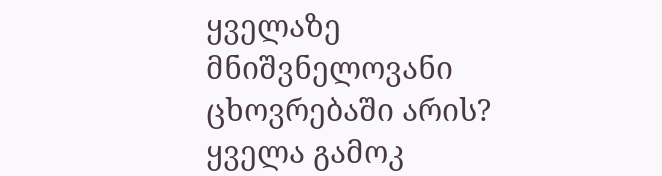ყველაზე მნიშვნელოვანი ცხოვრებაში არის?
ყველა გამოკ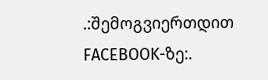.:შემოგვიერთდით FACEBOOK-ზე:.